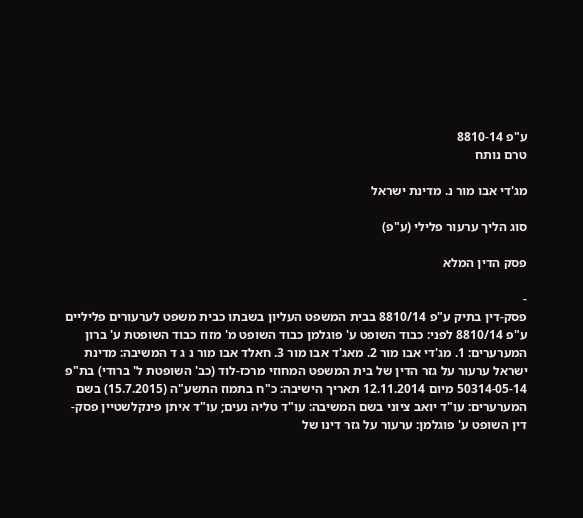ע"פ 8810-14
טרם נותח

מג'די אבו מור נ. מדינת ישראל

סוג הליך ערעור פלילי (ע"פ)

פסק הדין המלא

-
פסק-דין בתיק ע"פ 8810/14 בבית המשפט העליון בשבתו כבית משפט לערעורים פליליים ע"פ 8810/14 לפני: כבוד השופט ע' פוגלמן כבוד השופט מ' מזוז כבוד השופטת ע' ברון המערערים: 1. מג'די אבו מור 2. מאג'ד אבו מור 3. חאלד אבו מור נ ג ד המשיבה: מדינת ישראל ערעור על גזר הדין של בית המשפט המחוזי מרכז-לוד (כב' השופטת ל' ברודי) בת"פ 50314-05-14 מיום 12.11.2014 תאריך הישיבה: כ"ח בתמוז התשע"ה (15.7.2015) בשם המערערים: עו"ד יואב ציוני בשם המשיבה: עו"ד טליה נעים; עו"ד איתן פינקלשטיין פסק-דין השופט ע' פוגלמן: ערעור על גזר דינו של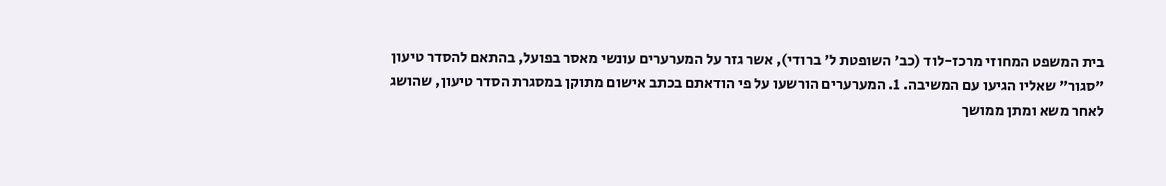בית המשפט המחוזי מרכז-לוד (כב' השופטת ל' ברודי), אשר גזר על המערערים עונשי מאסר בפועל, בהתאם להסדר טיעון "סגור" שאליו הגיעו עם המשיבה. 1. המערערים הורשעו על פי הודאתם בכתב אישום מתוקן במסגרת הסדר טיעון, שהושג לאחר משא ומתן ממושך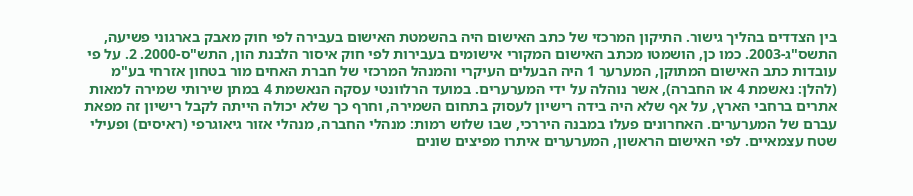בין הצדדים בהליך גישור. התיקון המרכזי של כתב האישום היה בהשמטת האישום בעבירה לפי חוק מאבק בארגוני פשיעה, התשס"ג-2003. כמו כן, הושמטו מכתב האישום המקורי אישומים בעבירות לפי חוק איסור הלבנת הון, התש"ס-2000. 2. על פי עובדות כתב האישום המתוקן, המערער 1 היה הבעלים העיקרי והמנהל המרכזי של חברת האחים מור בטחון אזרחי בע"מ (להלן: נאשמת 4 או החברה), אשר נוהלה על ידי המערערים. במועד הרלוונטי עסקה הנאשמת 4 במתן שירותי שמירה למאות אתרים ברחבי הארץ, על אף שלא היה בידה רישיון לעסוק בתחום השמירה, וחרף כך שלא יכולה הייתה לקבל רישיון זה מפאת עברם של המערערים. האחרונים פעלו במבנה היררכי, שבו שלוש רמות: מנהלי החברה, מנהלי אזור גיאוגרפי (ראיסים) ופעילי שטח עצמאיים. לפי האישום הראשון, המערערים איתרו מפיצים שונים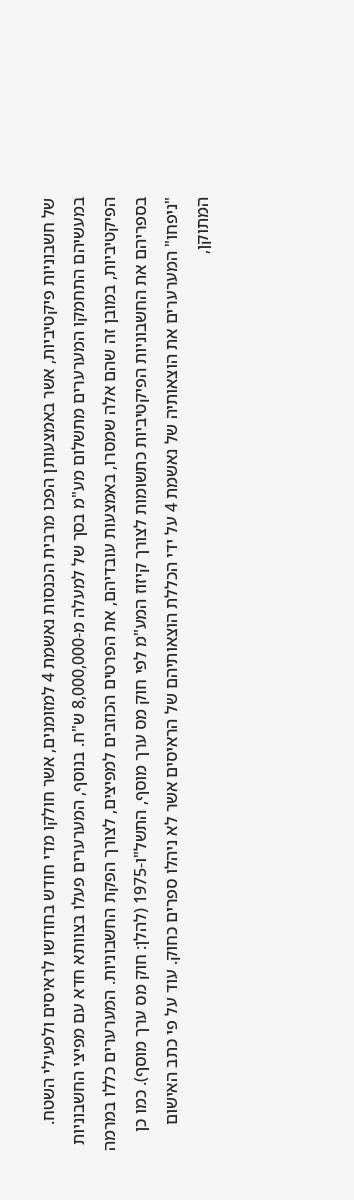של חשבוניות פיקטיביות, אשר באמצעותן הפכו מרבית הכנסות נאשמת 4 למזומנים, אשר חולקו מדי חודש בחודשו לראיסים ולפעילי השטח. במעשיהם התחמקו המערערים מתשלום מע"מ בסך של למעלה מ-8,000,000 ש"ח. בנוסף, המערערים פעלו בצוותא חדא עם מפיצי החשבוניות הפיקטיביות, במובן זה שהם אלה שמסרו, באמצעות עובדיהם, את הפרטים הכוזבים למפיצים, לצורך הפקת החשבוניות. המערערים כללו במרמה בספריהם את החשבוניות הפיקטיביות כתשומות לצורך קיזוז המע"מ לפי חוק מס ערך מוסף, התשל"ו-1975 (להלן: חוק מס ערך מוסף). כמו כן "ניפחו" המערערים את הוצאותיה של נאשמת 4 על ידי הכללת הוצאותיהם של הראיסים אשר לא ניהלו ספרים כחוק. עוד על פי כתב האישום המתוקן,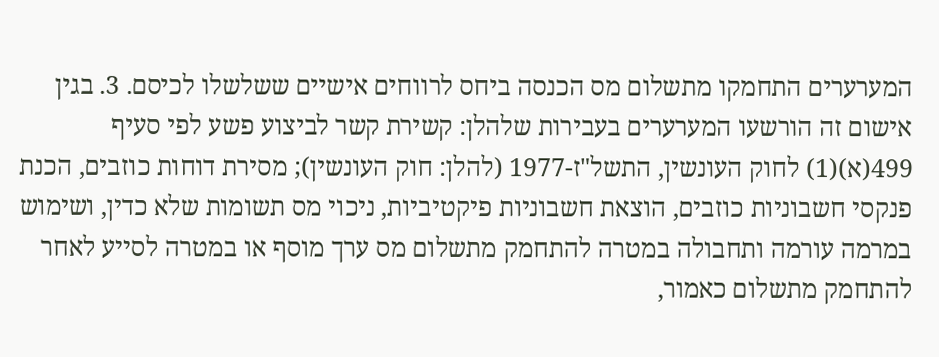המערערים התחמקו מתשלום מס הכנסה ביחס לרווחים אישיים ששלשלו לכיסם. 3. בגין אישום זה הורשעו המערערים בעבירות שלהלן: קשירת קשר לביצוע פשע לפי סעיף 499(א)(1) לחוק העונשין, התשל"ז-1977 (להלן: חוק העונשין); מסירת דוחות כוזבים, הכנת פנקסי חשבוניות כוזבים, הוצאת חשבוניות פיקטיביות, ניכוי מס תשומות שלא כדין, ושימוש במרמה עורמה ותחבולה במטרה להתחמק מתשלום מס ערך מוסף או במטרה לסייע לאחר להתחמק מתשלום כאמור,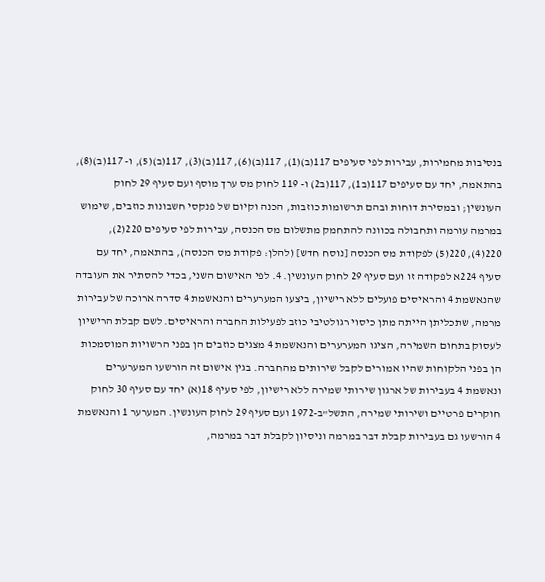בנסיבות מחמירות, עבירות לפי סעיפים 117(ב)(1), 117(ב)(6), 117(ב)(3), 117(ב)(5), ו- 117(ב)(8), בהתאמה, יחד עם סעיפים 117(ב1), 117(ב2) ו- 119 לחוק מס ערך מוסף ועם סעיף 29 לחוק העונשין; ובמסירת דוחות ובהם תרשומות כוזבות, הכנה וקיום של פנקסי חשבונות כוזבים, שימוש במרמה עורמה ותחבולה בכוונה להתחמק מתשלום מס הכנסה, עבירות לפי סעיפים 220(2), 220(4), 220(5) לפקודת מס הכנסה [נוסח חדש] (להלן: פקודת מס הכנסה), בהתאמה, יחד עם סעיף 224א לפקודה זו ועם סעיף 29 לחוק העונשין. 4. לפי האישום השני, בכדי להסתיר את העובדה שהנאשמת 4 והראיסים פועלים ללא רישיון, ביצעו המערערים והנאשמת 4 סדרה ארוכה של עבירות מרמה, שתכליתן הייתה מתן כיסוי רגולטיבי כוזב לפעילות החברה והראיסים. לשם קבלת הרישיון לעסוק בתחום השמירה, הציגו המערערים והנאשמת 4 מצגים כוזבים הן בפני הרשויות המוסמכות הן בפני הלקוחות שהיו אמורים לקבל שירותים מהחברה. בגין אישום זה הורשעו המערערים ונאשמת 4 בעבירות של ארגון שירותי שמירה ללא רישיון, לפי סעיף 18(א) יחד עם סעיף 30 לחוק חוקרים פרטיים ושירותי שמירה, התשל"ב-1972 ועם סעיף 29 לחוק העונשין. המערער 1 והנאשמת 4 הורשעו גם בעבירות קבלת דבר במרמה וניסיון לקבלת דבר במרמה,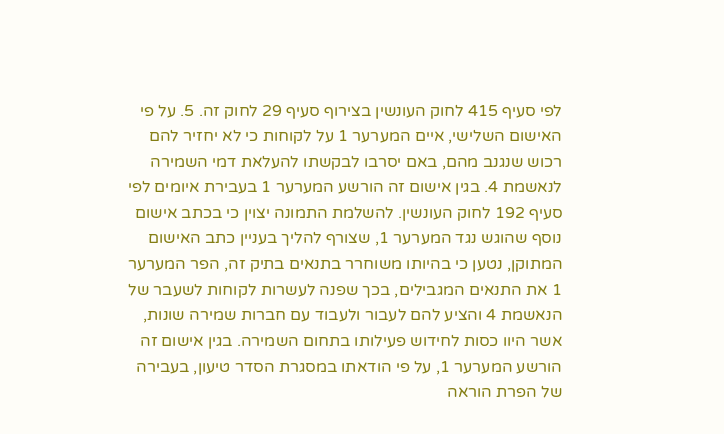לפי סעיף 415 לחוק העונשין בצירוף סעיף 29 לחוק זה. 5. על פי האישום השלישי, איים המערער 1 על לקוחות כי לא יחזיר להם רכוש שנגנב מהם, באם יסרבו לבקשתו להעלאת דמי השמירה לנאשמת 4. בגין אישום זה הורשע המערער 1 בעבירת איומים לפי סעיף 192 לחוק העונשין. להשלמת התמונה יצוין כי בכתב אישום נוסף שהוגש נגד המערער 1, שצורף להליך בעניין כתב האישום המתוקן, נטען כי בהיותו משוחרר בתנאים בתיק זה, הפר המערער 1 את התנאים המגבילים, בכך שפנה לעשרות לקוחות לשעבר של הנאשמת 4 והציע להם לעבור ולעבוד עם חברות שמירה שונות, אשר היוו כסות לחידוש פעילותו בתחום השמירה. בגין אישום זה הורשע המערער 1, על פי הודאתו במסגרת הסדר טיעון, בעבירה של הפרת הוראה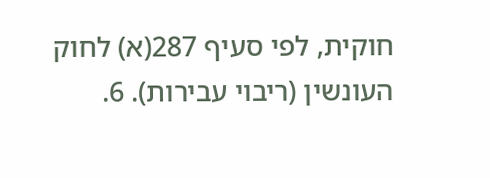חוקית, לפי סעיף 287(א) לחוק העונשין (ריבוי עבירות). 6.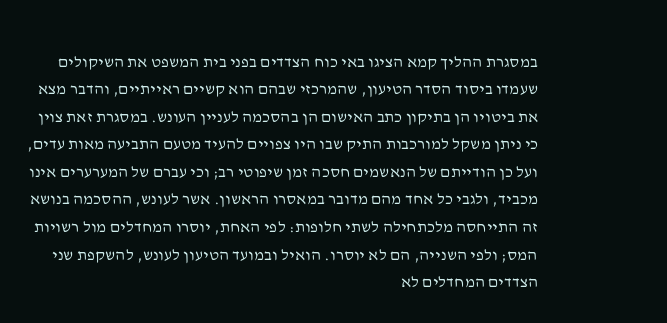במסגרת ההליך קמא הציגו באי כוח הצדדים בפני בית המשפט את השיקולים שעמדו ביסוד הסדר הטיעון, שהמרכזי שבהם הוא קשיים ראייתיים, והדבר מצא את ביטויו הן בתיקון כתב האישום הן בהסכמה לעניין העונש. במסגרת זאת צוין כי ניתן משקל למורכבות התיק שבו היו צפויים להעיד מטעם התביעה מאות עדים, ועל כן הודייתם של הנאשמים חסכה זמן שיפוטי רב; וכי עברם של המערערים אינו מכביד, ולגבי כל אחד מהם מדובר במאסרו הראשון. אשר לעונש, ההסכמה בנושא זה התייחסה מלכתחילה לשתי חלופות: לפי האחת, יוסרו המחדלים מול רשויות המס; ולפי השנייה, הם לא יוסרו. הואיל ובמועד הטיעון לעונש, להשקפת שני הצדדים המחדלים לא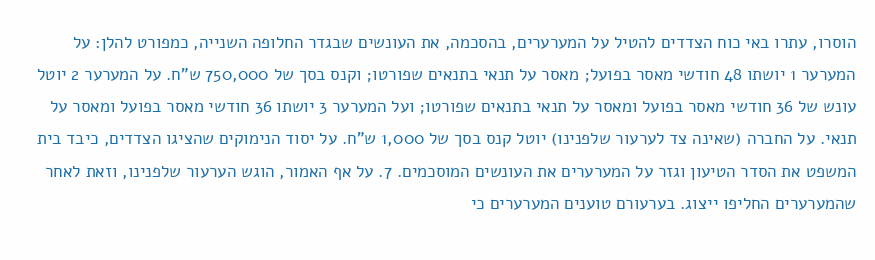הוסרו, עתרו באי כוח הצדדים להטיל על המערערים, בהסכמה, את העונשים שבגדר החלופה השנייה, כמפורט להלן: על המערער 1 יושתו 48 חודשי מאסר בפועל; מאסר על תנאי בתנאים שפורטו; וקנס בסך של 750,000 ש"ח. על המערער 2 יוטל עונש של 36 חודשי מאסר בפועל ומאסר על תנאי בתנאים שפורטו; ועל המערער 3 יושתו 36 חודשי מאסר בפועל ומאסר על תנאי. על החברה (שאינה צד לערעור שלפנינו) יוטל קנס בסך של 1,000 ש"ח. על יסוד הנימוקים שהציגו הצדדים, כיבד בית המשפט את הסדר הטיעון וגזר על המערערים את העונשים המוסכמים. 7. על אף האמור, הוגש הערעור שלפנינו, וזאת לאחר שהמערערים החליפו ייצוג. בערעורם טוענים המערערים כי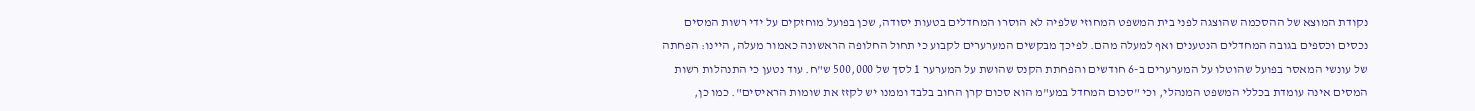נקודת המוצא של ההסכמה שהוצגה לפני בית המשפט המחוזי שלפיה לא הוסרו המחדלים בטעות יסודה, שכן בפועל מוחזקים על ידי רשות המסים נכסים וכספים בגובה המחדלים הנטענים ואף למעלה מהם. לפיכך מבקשים המערערים לקבוע כי תחול החלופה הראשונה כאמור מעלה, היינו: הפחתה של עונשי המאסר בפועל שהוטלו על המערערים ב-6 חודשים והפחתת הקנס שהושת על המערער 1 לסך של 500,000 ש"ח. עוד נטען כי התנהלות רשות המסים אינה עומדת בכללי המשפט המנהלי, וכי "סכום המחדל במע"מ הוא סכום קרן החוב בלבד וממנו יש לקזז את שומות הראיסים". כמו כן,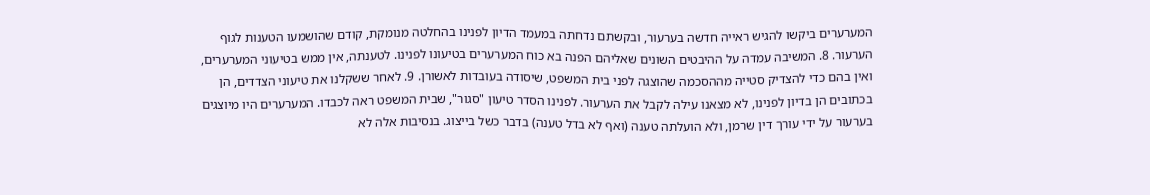המערערים ביקשו להגיש ראייה חדשה בערעור, ובקשתם נדחתה במעמד הדיון לפנינו בהחלטה מנומקת, קודם שהושמעו הטענות לגוף הערעור. 8. המשיבה עמדה על ההיבטים השונים שאליהם הפנה בא כוח המערערים בטיעונו לפנינו. לטענתה, אין ממש בטיעוני המערערים, ואין בהם כדי להצדיק סטייה מההסכמה שהוצגה לפני בית המשפט, שיסודה בעובדות לאשורן. 9. לאחר ששקלנו את טיעוני הצדדים, הן בכתובים הן בדיון לפנינו, לא מצאנו עילה לקבל את הערעור. לפנינו הסדר טיעון "סגור", שבית המשפט ראה לכבדו. המערערים היו מיוצגים בערעור על ידי עורך דין שרמן, ולא הועלתה טענה (ואף לא בדל טענה) בדבר כשל בייצוג. בנסיבות אלה לא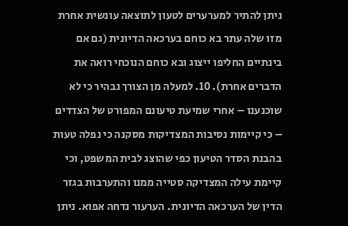ניתן להתיר למערערים לטעון לתוצאה עונשית אחרת מזו שלה עתר בא כוחם בערכאה הדיונית (גם אם בינתיים החליפו ייצוג ובא כוחם הנוכחי רואה את הדברים אחרת). 10. למעלה מן הצורך נבהיר כי לא שוכנענו – אחרי שמיעת טיעונם המפורט של הצדדים – כי קיימות נסיבות המצדיקות מסקנה כי נפלה טעות בהבנת הסדר הטיעון כפי שהוצג לבית המשפט, וכי קיימת עילה המצדיקה סטייה ממנו והתערבות בגזר הדין של הערכאה הדיונית. הערעור נדחה אפוא. ניתן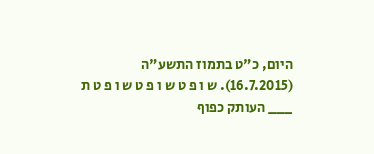היום, כ"ט בתמוז התשע"ה (16.7.2015). ש ו פ ט ש ו פ ט ש ו פ ט ת ___ העותק כפוף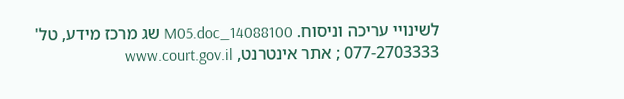לשינויי עריכה וניסוח. 14088100_M05.doc שג מרכז מידע, טל' 077-2703333 ; אתר אינטרנט, www.court.gov.il